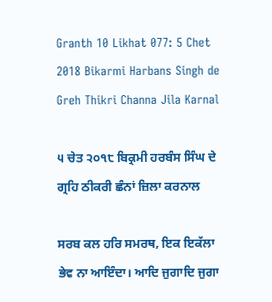Granth 10 Likhat 077: 5 Chet 2018 Bikarmi Harbans Singh de Greh Thikri Channa Jila Karnal

੫ ਚੇਤ ੨੦੧੮ ਬਿਕ੍ਰਮੀ ਹਰਬੰਸ ਸਿੰਘ ਦੇ ਗ੍ਰਹਿ ਠੀਕਰੀ ਛੰਨਾਂ ਜ਼ਿਲਾ ਕਰਨਾਲ

ਸਰਬ ਕਲ ਹਰਿ ਸਮਰਥ, ਇਕ ਇਕੱਲਾ ਭੇਵ ਨਾ ਆਇੰਦਾ। ਆਦਿ ਜੁਗਾਦਿ ਜੁਗਾ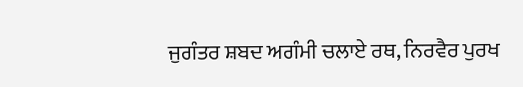ਜੁਗੰਤਰ ਸ਼ਬਦ ਅਗੰਮੀ ਚਲਾਏ ਰਥ, ਨਿਰਵੈਰ ਪੁਰਖ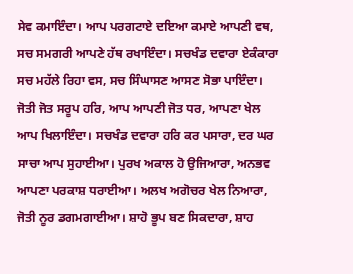ਸੇਵ ਕਮਾਇੰਦਾ। ਆਪ ਪਰਗਟਾਏ ਦਇਆ ਕਮਾਏ ਆਪਣੀ ਵਥ, ਸਚ ਸਮਗਰੀ ਆਪਣੇ ਹੱਥ ਰਖਾਇੰਦਾ। ਸਚਖੰਡ ਦਵਾਰਾ ਏਕੰਕਾਰਾ ਸਚ ਮਹੱਲੇ ਰਿਹਾ ਵਸ, ਸਚ ਸਿੰਘਾਸਣ ਆਸਣ ਸੋਭਾ ਪਾਇੰਦਾ। ਜੋਤੀ ਜੋਤ ਸਰੂਪ ਹਰਿ, ਆਪ ਆਪਣੀ ਜੋਤ ਧਰ, ਆਪਣਾ ਖੇਲ ਆਪ ਖਿਲਾਇੰਦਾ। ਸਚਖੰਡ ਦਵਾਰਾ ਹਰਿ ਕਰ ਪਸਾਰਾ, ਦਰ ਘਰ ਸਾਚਾ ਆਪ ਸੁਹਾਈਆ। ਪੁਰਖ ਅਕਾਲ ਹੋ ਉਜਿਆਰਾ, ਅਨਭਵ ਆਪਣਾ ਪਰਕਾਸ਼ ਧਰਾਈਆ। ਅਲਖ ਅਗੋਚਰ ਖੇਲ ਨਿਆਰਾ, ਜੋਤੀ ਨੂਰ ਡਗਮਗਾਈਆ। ਸ਼ਾਹੋ ਭੂਪ ਬਣ ਸਿਕਦਾਰਾ, ਸ਼ਾਹ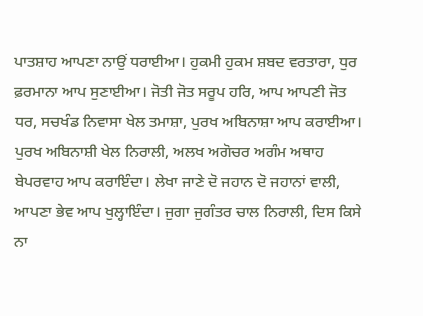ਪਾਤਸ਼ਾਹ ਆਪਣਾ ਨਾਉਂ ਧਰਾਈਆ। ਹੁਕਮੀ ਹੁਕਮ ਸ਼ਬਦ ਵਰਤਾਰਾ, ਧੁਰ ਫ਼ਰਮਾਨਾ ਆਪ ਸੁਣਾਈਆ। ਜੋਤੀ ਜੋਤ ਸਰੂਪ ਹਰਿ, ਆਪ ਆਪਣੀ ਜੋਤ ਧਰ, ਸਚਖੰਡ ਨਿਵਾਸਾ ਖੇਲ ਤਮਾਸ਼ਾ, ਪੁਰਖ ਅਬਿਨਾਸ਼ਾ ਆਪ ਕਰਾਈਆ। ਪੁਰਖ ਅਬਿਨਾਸ਼ੀ ਖੇਲ ਨਿਰਾਲੀ, ਅਲਖ ਅਗੋਚਰ ਅਗੰਮ ਅਥਾਹ ਬੇਪਰਵਾਹ ਆਪ ਕਰਾਇੰਦਾ। ਲੇਖਾ ਜਾਣੇ ਦੋ ਜਹਾਨ ਦੋ ਜਹਾਨਾਂ ਵਾਲੀ, ਆਪਣਾ ਭੇਵ ਆਪ ਖੁਲ੍ਹਾਇੰਦਾ। ਜੁਗਾ ਜੁਗੰਤਰ ਚਾਲ ਨਿਰਾਲੀ, ਦਿਸ ਕਿਸੇ ਨਾ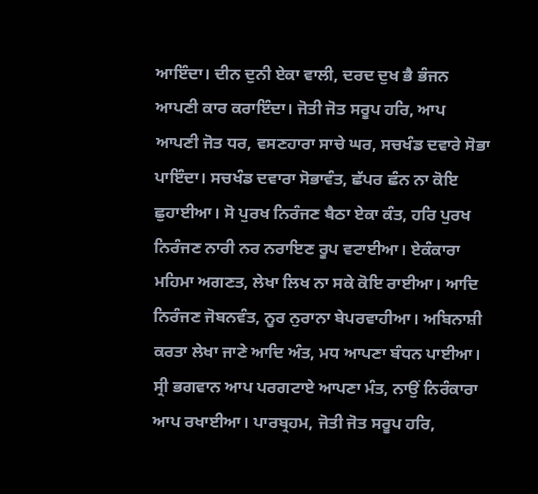ਆਇੰਦਾ। ਦੀਨ ਦੁਨੀ ਏਕਾ ਵਾਲੀ, ਦਰਦ ਦੁਖ ਭੈ ਭੰਜਨ ਆਪਣੀ ਕਾਰ ਕਰਾਇੰਦਾ। ਜੋਤੀ ਜੋਤ ਸਰੂਪ ਹਰਿ, ਆਪ ਆਪਣੀ ਜੋਤ ਧਰ, ਵਸਣਹਾਰਾ ਸਾਚੇ ਘਰ, ਸਚਖੰਡ ਦਵਾਰੇ ਸੋਭਾ ਪਾਇੰਦਾ। ਸਚਖੰਡ ਦਵਾਰਾ ਸੋਭਾਵੰਤ, ਛੱਪਰ ਛੰਨ ਨਾ ਕੋਇ ਛੁਹਾਈਆ। ਸੋ ਪੁਰਖ ਨਿਰੰਜਣ ਬੈਠਾ ਏਕਾ ਕੰਤ, ਹਰਿ ਪੁਰਖ ਨਿਰੰਜਣ ਨਾਰੀ ਨਰ ਨਰਾਇਣ ਰੂਪ ਵਟਾਈਆ। ਏਕੰਕਾਰਾ ਮਹਿਮਾ ਅਗਣਤ, ਲੇਖਾ ਲਿਖ ਨਾ ਸਕੇ ਕੋਇ ਰਾਈਆ। ਆਦਿ ਨਿਰੰਜਣ ਜੋਬਨਵੰਤ, ਨੂਰ ਨੁਰਾਨਾ ਬੇਪਰਵਾਹੀਆ। ਅਬਿਨਾਸ਼ੀ ਕਰਤਾ ਲੇਖਾ ਜਾਣੇ ਆਦਿ ਅੰਤ, ਮਧ ਆਪਣਾ ਬੰਧਨ ਪਾਈਆ। ਸ੍ਰੀ ਭਗਵਾਨ ਆਪ ਪਰਗਟਾਏ ਆਪਣਾ ਮੰਤ, ਨਾਉਂ ਨਿਰੰਕਾਰਾ ਆਪ ਰਖਾਈਆ। ਪਾਰਬ੍ਰਹਮ, ਜੋਤੀ ਜੋਤ ਸਰੂਪ ਹਰਿ,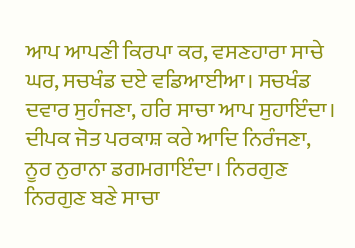ਆਪ ਆਪਣੀ ਕਿਰਪਾ ਕਰ, ਵਸਣਹਾਰਾ ਸਾਚੇ ਘਰ, ਸਚਖੰਡ ਦਏ ਵਡਿਆਈਆ। ਸਚਖੰਡ ਦਵਾਰ ਸੁਹੰਜਣਾ, ਹਰਿ ਸਾਚਾ ਆਪ ਸੁਹਾਇੰਦਾ। ਦੀਪਕ ਜੋਤ ਪਰਕਾਸ਼ ਕਰੇ ਆਦਿ ਨਿਰੰਜਣਾ, ਨੂਰ ਨੁਰਾਨਾ ਡਗਮਗਾਇੰਦਾ। ਨਿਰਗੁਣ ਨਿਰਗੁਣ ਬਣੇ ਸਾਚਾ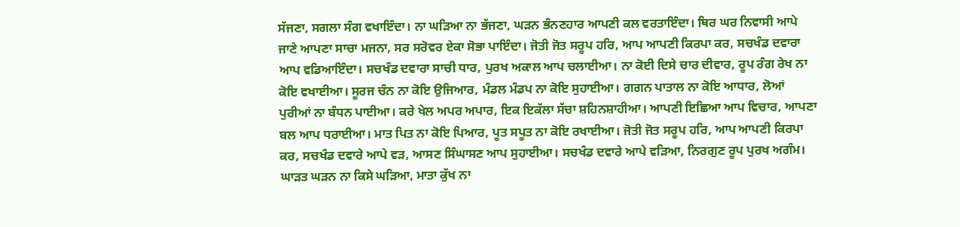ਸੱਜਣਾ, ਸਗਲਾ ਸੰਗ ਵਖਾਇੰਦਾ। ਨਾ ਘੜਿਆ ਨਾ ਭੱਜਣਾ, ਘੜਨ ਭੰਨਣਹਾਰ ਆਪਣੀ ਕਲ ਵਰਤਾਇੰਦਾ। ਥਿਰ ਘਰ ਨਿਵਾਸੀ ਆਪੇ ਜਾਣੇ ਆਪਣਾ ਸਾਚਾ ਮਜਨਾ, ਸਰ ਸਰੋਵਰ ਏਕਾ ਸੋਭਾ ਪਾਇੰਦਾ। ਜੋਤੀ ਜੋਤ ਸਰੂਪ ਹਰਿ, ਆਪ ਆਪਣੀ ਕਿਰਪਾ ਕਰ, ਸਚਖੰਡ ਦਵਾਰਾ ਆਪ ਵਡਿਆਇੰਦਾ। ਸਚਖੰਡ ਦਵਾਰਾ ਸਾਚੀ ਧਾਰ, ਪੁਰਖ ਅਕਾਲ ਆਪ ਚਲਾਈਆ। ਨਾ ਕੋਈ ਦਿਸੇ ਚਾਰ ਦੀਵਾਰ, ਰੂਪ ਰੰਗ ਰੇਖ ਨਾ ਕੋਇ ਵਖਾਈਆ। ਸੂਰਜ ਚੰਨ ਨਾ ਕੋਇ ਉਜਿਆਰ, ਮੰਡਲ ਮੰਡਪ ਨਾ ਕੋਇ ਸੁਹਾਈਆ। ਗਗਨ ਪਾਤਾਲ ਨਾ ਕੋਇ ਆਧਾਰ, ਲੋਆਂ ਪੁਰੀਆਂ ਨਾ ਬੰਧਨ ਪਾਈਆ। ਕਰੇ ਖੇਲ ਅਪਰ ਅਪਾਰ, ਇਕ ਇਕੱਲਾ ਸੱਚਾ ਸ਼ਹਿਨਸ਼ਾਹੀਆ। ਆਪਣੀ ਇਛਿਆ ਆਪ ਵਿਚਾਰ, ਆਪਣਾ ਬਲ ਆਪ ਧਰਾਈਆ। ਮਾਤ ਪਿਤ ਨਾ ਕੋਇ ਪਿਆਰ, ਪੂਤ ਸਪੂਤ ਨਾ ਕੋਇ ਰਖਾਈਆ। ਜੋਤੀ ਜੋਤ ਸਰੂਪ ਹਰਿ, ਆਪ ਆਪਣੀ ਕਿਰਪਾ ਕਰ, ਸਚਖੰਡ ਦਵਾਰੇ ਆਪੇ ਵੜ, ਆਸਣ ਸਿੰਘਾਸਣ ਆਪ ਸੁਹਾਈਆ। ਸਚਖੰਡ ਦਵਾਰੇ ਆਪੇ ਵੜਿਆ, ਨਿਰਗੁਣ ਰੂਪ ਪੁਰਖ ਅਗੰਮ। ਘਾੜਤ ਘੜਨ ਨਾ ਕਿਸੇ ਘੜਿਆ, ਮਾਤਾ ਕੁੱਖ ਨਾ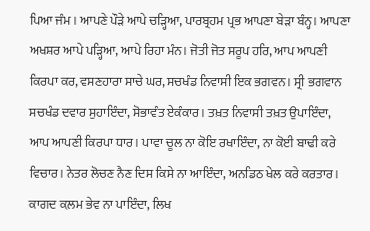ਪਿਆ ਜੰਮ। ਆਪਣੇ ਪੌੜੇ ਆਪੇ ਚੜ੍ਹਿਆ, ਪਾਰਬ੍ਰਹਮ ਪ੍ਰਭ ਆਪਣਾ ਬੇੜਾ ਬੰਨ੍ਹ। ਆਪਣਾ ਅਖਸ਼ਰ ਆਪੇ ਪੜ੍ਹਿਆ, ਆਪੇ ਰਿਹਾ ਮੰਨ। ਜੋਤੀ ਜੋਤ ਸਰੂਪ ਹਰਿ, ਆਪ ਆਪਣੀ ਕਿਰਪਾ ਕਰ, ਵਸਣਹਾਰਾ ਸਾਚੇ ਘਰ, ਸਚਖੰਡ ਨਿਵਾਸੀ ਇਕ ਭਗਵਨ। ਸ੍ਰੀ ਭਗਵਾਨ ਸਚਖੰਡ ਦਵਾਰ ਸੁਹਾਇੰਦਾ, ਸੋਭਾਵੰਤ ਏਕੰਕਾਰ। ਤਖ਼ਤ ਨਿਵਾਸੀ ਤਖ਼ਤ ਉਪਾਇੰਦਾ, ਆਪ ਆਪਣੀ ਕਿਰਪਾ ਧਾਰ। ਪਾਵਾ ਚੂਲ ਨਾ ਕੋਇ ਰਖਾਇੰਦਾ, ਨਾ ਕੋਈ ਬਾਢੀ ਕਰੇ ਵਿਚਾਰ। ਨੇਤਰ ਲੋਚਣ ਨੈਣ ਦਿਸ ਕਿਸੇ ਨਾ ਆਇੰਦਾ, ਅਨਡਿਠ ਖੇਲ ਕਰੇ ਕਰਤਾਰ। ਕਾਗਦ ਕ਼ਲਮ ਭੇਵ ਨਾ ਪਾਇੰਦਾ, ਲਿਖ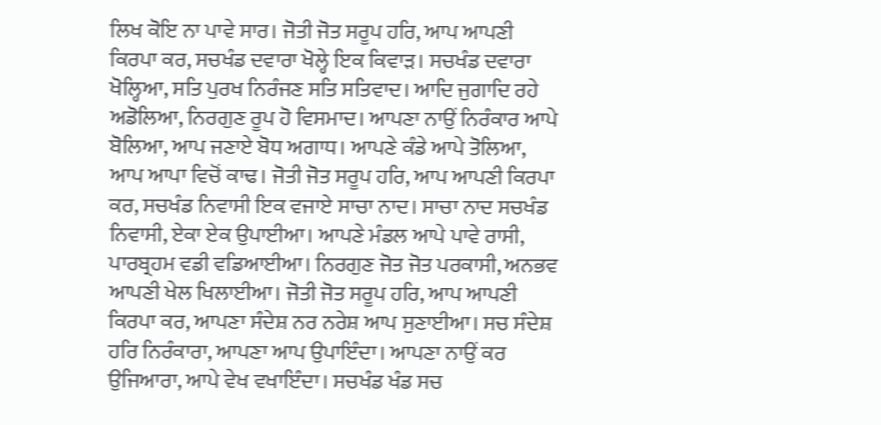ਲਿਖ ਕੋਇ ਨਾ ਪਾਵੇ ਸਾਰ। ਜੋਤੀ ਜੋਤ ਸਰੂਪ ਹਰਿ, ਆਪ ਆਪਣੀ ਕਿਰਪਾ ਕਰ, ਸਚਖੰਡ ਦਵਾਰਾ ਖੋਲ੍ਹੇ ਇਕ ਕਿਵਾੜ। ਸਚਖੰਡ ਦਵਾਰਾ ਖੋਲ੍ਹਿਆ, ਸਤਿ ਪੁਰਖ ਨਿਰੰਜਣ ਸਤਿ ਸਤਿਵਾਦ। ਆਦਿ ਜੁਗਾਦਿ ਰਹੇ ਅਡੋਲਿਆ, ਨਿਰਗੁਣ ਰੂਪ ਹੋ ਵਿਸਮਾਦ। ਆਪਣਾ ਨਾਉਂ ਨਿਰੰਕਾਰ ਆਪੇ ਬੋਲਿਆ, ਆਪ ਜਣਾਏ ਬੋਧ ਅਗਾਧ। ਆਪਣੇ ਕੰਡੇ ਆਪੇ ਤੋਲਿਆ, ਆਪ ਆਪਾ ਵਿਚੋਂ ਕਾਢ। ਜੋਤੀ ਜੋਤ ਸਰੂਪ ਹਰਿ, ਆਪ ਆਪਣੀ ਕਿਰਪਾ ਕਰ, ਸਚਖੰਡ ਨਿਵਾਸੀ ਇਕ ਵਜਾਏ ਸਾਚਾ ਨਾਦ। ਸਾਚਾ ਨਾਦ ਸਚਖੰਡ ਨਿਵਾਸੀ, ਏਕਾ ਏਕ ਉਪਾਈਆ। ਆਪਣੇ ਮੰਡਲ ਆਪੇ ਪਾਵੇ ਰਾਸੀ, ਪਾਰਬ੍ਰਹਮ ਵਡੀ ਵਡਿਆਈਆ। ਨਿਰਗੁਣ ਜੋਤ ਜੋਤ ਪਰਕਾਸੀ, ਅਨਭਵ ਆਪਣੀ ਖੇਲ ਖਿਲਾਈਆ। ਜੋਤੀ ਜੋਤ ਸਰੂਪ ਹਰਿ, ਆਪ ਆਪਣੀ ਕਿਰਪਾ ਕਰ, ਆਪਣਾ ਸੰਦੇਸ਼ ਨਰ ਨਰੇਸ਼ ਆਪ ਸੁਣਾਈਆ। ਸਚ ਸੰਦੇਸ਼ ਹਰਿ ਨਿਰੰਕਾਰਾ, ਆਪਣਾ ਆਪ ਉਪਾਇੰਦਾ। ਆਪਣਾ ਨਾਉਂ ਕਰ ਉਜਿਆਰਾ, ਆਪੇ ਵੇਖ ਵਖਾਇੰਦਾ। ਸਚਖੰਡ ਖੰਡ ਸਚ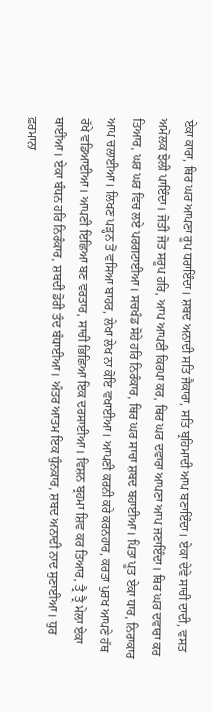ਏਕਾ ਕਾਰਾ, ਥਿਰ ਘਰ ਆਪਣਾ ਰੂਪ ਧਰਾਇੰਦਾ। ਸ਼ਬਦ ਅਨਾਦੀ ਸਤਿ ਜੈਕਾਰਾ, ਸਤਿ ਬ੍ਰਹਿਮਾਦੀ ਆਪ ਬਣਾਇੰਦਾ। ਏਕਾ ਦੇਵੇ ਸਾਚੀ ਦਾਦੀ, ਵਸਤ ਅਮੋਲਕ ਝੋਲੀ ਪਾਇੰਦਾ। ਜੋਤੀ ਜੋਤ ਸਰੂਪ ਹਰਿ, ਆਪ ਆਪਣੀ ਕਿਰਪਾ ਕਰ, ਥਿਰ ਘਰ ਦਵਾਰਾ ਆਪਣਾ ਆਪ ਜਣਾਇੰਦਾ। ਥਿਰ ਘਰ ਦਵਾਰਾ ਕਰ ਤਿਆਰ, ਘਰ ਘਰ ਵਿਚ ਲਏ ਪਰਗਟਾਈਆ। ਸਚਖੰਡ ਸੋਹੇ ਹਰਿ ਨਿਰੰਕਾਰ, ਥਿਰ ਘਰ ਸਾਚਾ ਸ਼ਬਦ ਬਹਾਈਆ। ਪਿਤਾ ਪੂਤ ਏਕਾ ਧਾਰ, ਨਿਰਾਕਾਰ ਆਪ ਚਲਾਈਆ। ਲਿਖਣ ਪੜ੍ਹਨ ਤੋਂ ਵਸਿਆ ਬਾਹਰ, ਲੇਖਾ ਲੇਖ ਨਾ ਕੋਇ ਵਖਾਈਆ। ਆਪਣੀ ਕਰਨੀ ਕਰੇ ਕਰਨਹਾਰ, ਕਰਤਾ ਪੁਰਖ ਆਪਣੇ ਹੱਥ ਰੱਖੇ ਵਡਿਆਈਆ। ਆਪਣੀ ਇਛਿਆ ਬਣ ਵਰਤਾਰ, ਸਾਚੀ ਭਿਛਿਆ ਇਕ ਦਰਸਾਈਆ। ਵਿਸ਼ਨ ਬ੍ਰਹਮਾ ਸ਼ਿਵ ਕਰ ਤਿਆਰ, ਤ੍ਰੈ ਤ੍ਰੈ ਮੇਲਾ ਏਕਾ ਥਾਈਂਆ। ਏਕਾ ਬੰਧਨ ਹਰਿ ਨਿਰੰਕਾਰ, ਸ਼ਬਦੀ ਡੋਰੀ ਤੰਦ ਬੰਧਾਈਆ। ਅੰਤਰ ਆਤਮ ਇਕ ਧੁੰਨਕਾਰ, ਸ਼ਬਦ ਅਨਾਦੀ ਨਾਦ ਸੁਣਾਈਆ। ਧੁਰ ਫ਼ਰਮਾਨਾ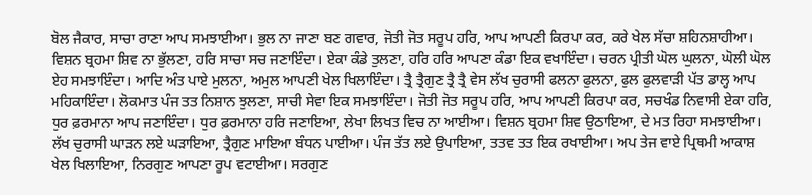ਬੋਲ ਜੈਕਾਰ, ਸਾਚਾ ਰਾਣਾ ਆਪ ਸਮਝਾਈਆ। ਭੁਲ ਨਾ ਜਾਣਾ ਬਣ ਗਵਾਰ, ਜੋਤੀ ਜੋਤ ਸਰੂਪ ਹਰਿ, ਆਪ ਆਪਣੀ ਕਿਰਪਾ ਕਰ, ਕਰੇ ਖੇਲ ਸੱਚਾ ਸ਼ਹਿਨਸ਼ਾਹੀਆ। ਵਿਸ਼ਨ ਬ੍ਰਹਮਾ ਸ਼ਿਵ ਨਾ ਭੁੱਲਣਾ, ਹਰਿ ਸਾਚਾ ਸਚ ਜਣਾਇੰਦਾ। ਏਕਾ ਕੰਡੇ ਤੁਲਣਾ, ਹਰਿ ਹਰਿ ਆਪਣਾ ਕੰਡਾ ਇਕ ਵਖਾਇੰਦਾ। ਚਰਨ ਪ੍ਰੀਤੀ ਘੋਲ ਘੁਲਨਾ, ਘੋਲੀ ਘੋਲ ਏਹ ਸਮਝਾਇੰਦਾ। ਆਦਿ ਅੰਤ ਪਾਏ ਮੁਲਨਾ, ਅਮੁਲ ਆਪਣੀ ਖੇਲ ਖਿਲਾਇੰਦਾ। ਤ੍ਰੈ ਤ੍ਰੈਗੁਣ ਤ੍ਰੈ ਤ੍ਰੈ ਵੇਸ ਲੱਖ ਚੁਰਾਸੀ ਫਲਨਾ ਫੁਲਨਾ, ਫੁਲ ਫੁਲਵਾੜੀ ਪੱਤ ਡਾਲ੍ਹ ਆਪ ਮਹਿਕਾਇੰਦਾ। ਲੋਕਮਾਤ ਪੰਜ ਤਤ ਨਿਸ਼ਾਨ ਝੁਲਣਾ, ਸਾਚੀ ਸੇਵਾ ਇਕ ਸਮਝਾਇੰਦਾ। ਜੋਤੀ ਜੋਤ ਸਰੂਪ ਹਰਿ, ਆਪ ਆਪਣੀ ਕਿਰਪਾ ਕਰ, ਸਚਖੰਡ ਨਿਵਾਸੀ ਏਕਾ ਹਰਿ, ਧੁਰ ਫ਼ਰਮਾਨਾ ਆਪ ਜਣਾਇੰਦਾ। ਧੁਰ ਫ਼ਰਮਾਨਾ ਹਰਿ ਜਣਾਇਆ, ਲੇਖਾ ਲਿਖਤ ਵਿਚ ਨਾ ਆਈਆ। ਵਿਸ਼ਨ ਬ੍ਰਹਮਾ ਸ਼ਿਵ ਉਠਾਇਆ, ਦੇ ਮਤ ਰਿਹਾ ਸਮਝਾਈਆ। ਲੱਖ ਚੁਰਾਸੀ ਘਾੜਨ ਲਏ ਘੜਾਇਆ, ਤ੍ਰੈਗੁਣ ਮਾਇਆ ਬੰਧਨ ਪਾਈਆ। ਪੰਜ ਤੱਤ ਲਏ ਉਪਾਇਆ, ਤਤਵ ਤਤ ਇਕ ਰਖਾਈਆ। ਅਪ ਤੇਜ ਵਾਏ ਪ੍ਰਿਥਮੀ ਆਕਾਸ਼ ਖੇਲ ਖਿਲਾਇਆ, ਨਿਰਗੁਣ ਆਪਣਾ ਰੂਪ ਵਟਾਈਆ। ਸਰਗੁਣ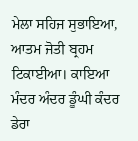ਮੇਲਾ ਸਹਿਜ ਸੁਭਾਇਆ, ਆਤਮ ਜੋਤੀ ਬ੍ਰਹਮ ਟਿਕਾਈਆ। ਕਾਇਆ ਮੰਦਰ ਅੰਦਰ ਡੂੰਘੀ ਕੰਦਰ ਡੇਰਾ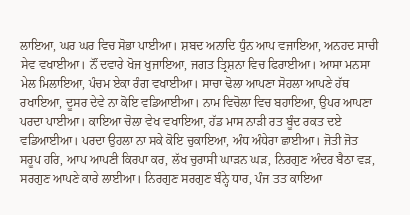ਲਾਇਆ, ਘਰ ਘਰ ਵਿਚ ਸੋਭਾ ਪਾਈਆ। ਸ਼ਬਦ ਅਨਾਦਿ ਧੁੰਨ ਆਪ ਵਜਾਇਆ, ਅਨਹਦ ਸਾਚੀ ਸੇਵ ਵਖਾਈਆ। ਨੌਂ ਦਵਾਰੇ ਖੋਜ ਖੁਜਾਇਆ, ਜਗਤ ਤ੍ਰਿਸ਼ਨਾ ਵਿਚ ਫਿਰਾਈਆ। ਆਸਾ ਮਨਸਾ ਮੇਲ ਮਿਲਾਇਆ, ਪੰਚਮ ਏਕਾ ਰੰਗ ਵਖਾਈਆ। ਸਾਚਾ ਢੋਲਾ ਆਪਣਾ ਸੋਹਲਾ ਆਪਣੇ ਹੱਥ ਰਖਾਇਆ, ਦੂਸਰ ਦੇਵੇ ਨਾ ਕੋਇ ਵਡਿਆਈਆ। ਨਾਮ ਵਿਚੋਲਾ ਵਿਚ ਬਹਾਇਆ, ਉਪਰ ਆਪਣਾ ਪਰਦਾ ਪਾਈਆ। ਕਾਇਆ ਚੋਲਾ ਵੇਖ ਵਖਾਇਆ, ਹੱਡ ਮਾਸ ਨਾੜੀ ਰਤ ਬੂੰਦ ਰਕਤ ਦਏ ਵਡਿਆਈਆ। ਪਰਦਾ ਉਹਲਾ ਨਾ ਸਕੇ ਕੋਇ ਚੁਕਾਇਆ, ਅੰਧ ਅੰਧੇਰਾ ਛਾਈਆ। ਜੋਤੀ ਜੋਤ ਸਰੂਪ ਹਰਿ, ਆਪ ਆਪਣੀ ਕਿਰਪਾ ਕਰ, ਲੱਖ ਚੁਰਾਸੀ ਘਾੜਨ ਘੜ, ਨਿਰਗੁਣ ਅੰਦਰ ਬੈਠਾ ਵੜ, ਸਰਗੁਣ ਆਪਣੇ ਕਾਰੇ ਲਾਈਆ। ਨਿਰਗੁਣ ਸਰਗੁਣ ਬੰਨ੍ਹੇ ਧਾਰ, ਪੰਜ ਤਤ ਕਾਇਆ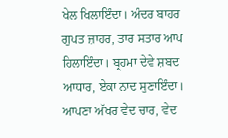ਖੇਲ ਖਿਲਾਇੰਦਾ। ਅੰਦਰ ਬਾਹਰ ਗੁਪਤ ਜ਼ਾਹਰ, ਤਾਰ ਸਤਾਰ ਆਪ ਹਿਲਾਇੰਦਾ। ਬ੍ਰਹਮਾ ਦੇਵੇ ਸ਼ਬਦ ਆਧਾਰ, ਏਕਾ ਨਾਦ ਸੁਣਾਇੰਦਾ। ਆਪਣਾ ਅੱਖਰ ਵੇਦ ਚਾਰ, ਵੇਦ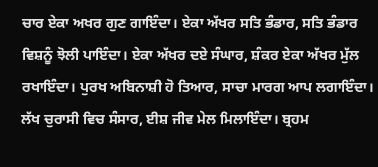ਚਾਰ ਏਕਾ ਅਖਰ ਗੁਣ ਗਾਇੰਦਾ। ਏਕਾ ਅੱਖਰ ਸਤਿ ਭੰਡਾਰ, ਸਤਿ ਭੰਡਾਰ ਵਿਸ਼ਨੂੰ ਝੋਲੀ ਪਾਇੰਦਾ। ਏਕਾ ਅੱਖਰ ਦਏ ਸੰਘਾਰ, ਸ਼ੰਕਰ ਏਕਾ ਅੱਖਰ ਮੁੱਲ ਰਖਾਇੰਦਾ। ਪੁਰਖ ਅਬਿਨਾਸ਼ੀ ਹੋ ਤਿਆਰ, ਸਾਚਾ ਮਾਰਗ ਆਪ ਲਗਾਇੰਦਾ। ਲੱਖ ਚੁਰਾਸੀ ਵਿਚ ਸੰਸਾਰ, ਈਸ਼ ਜੀਵ ਮੇਲ ਮਿਲਾਇੰਦਾ। ਬ੍ਰਹਮ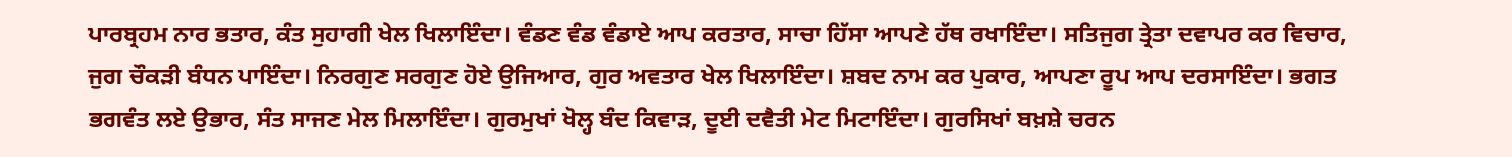ਪਾਰਬ੍ਰਹਮ ਨਾਰ ਭਤਾਰ, ਕੰਤ ਸੁਹਾਗੀ ਖੇਲ ਖਿਲਾਇੰਦਾ। ਵੰਡਣ ਵੰਡ ਵੰਡਾਏ ਆਪ ਕਰਤਾਰ, ਸਾਚਾ ਹਿੱਸਾ ਆਪਣੇ ਹੱਥ ਰਖਾਇੰਦਾ। ਸਤਿਜੁਗ ਤ੍ਰੇਤਾ ਦਵਾਪਰ ਕਰ ਵਿਚਾਰ, ਜੁਗ ਚੌਕੜੀ ਬੰਧਨ ਪਾਇੰਦਾ। ਨਿਰਗੁਣ ਸਰਗੁਣ ਹੋਏ ਉਜਿਆਰ, ਗੁਰ ਅਵਤਾਰ ਖੇਲ ਖਿਲਾਇੰਦਾ। ਸ਼ਬਦ ਨਾਮ ਕਰ ਪੁਕਾਰ, ਆਪਣਾ ਰੂਪ ਆਪ ਦਰਸਾਇੰਦਾ। ਭਗਤ ਭਗਵੰਤ ਲਏ ਉਭਾਰ, ਸੰਤ ਸਾਜਣ ਮੇਲ ਮਿਲਾਇੰਦਾ। ਗੁਰਮੁਖਾਂ ਖੋਲ੍ਹ ਬੰਦ ਕਿਵਾੜ, ਦੂਈ ਦਵੈਤੀ ਮੇਟ ਮਿਟਾਇੰਦਾ। ਗੁਰਸਿਖਾਂ ਬਖ਼ਸ਼ੇ ਚਰਨ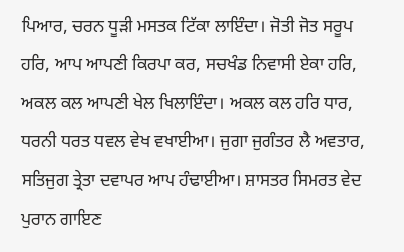ਪਿਆਰ, ਚਰਨ ਧੂੜੀ ਮਸਤਕ ਟਿੱਕਾ ਲਾਇੰਦਾ। ਜੋਤੀ ਜੋਤ ਸਰੂਪ ਹਰਿ, ਆਪ ਆਪਣੀ ਕਿਰਪਾ ਕਰ, ਸਚਖੰਡ ਨਿਵਾਸੀ ਏਕਾ ਹਰਿ, ਅਕਲ ਕਲ ਆਪਣੀ ਖੇਲ ਖਿਲਾਇੰਦਾ। ਅਕਲ ਕਲ ਹਰਿ ਧਾਰ, ਧਰਨੀ ਧਰਤ ਧਵਲ ਵੇਖ ਵਖਾਈਆ। ਜੁਗਾ ਜੁਗੰਤਰ ਲੈ ਅਵਤਾਰ, ਸਤਿਜੁਗ ਤ੍ਰੇਤਾ ਦਵਾਪਰ ਆਪ ਹੰਢਾਈਆ। ਸ਼ਾਸਤਰ ਸਿਮਰਤ ਵੇਦ ਪੁਰਾਨ ਗਾਇਣ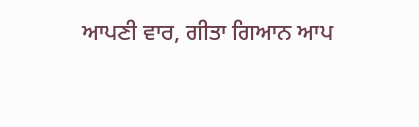ਆਪਣੀ ਵਾਰ, ਗੀਤਾ ਗਿਆਨ ਆਪ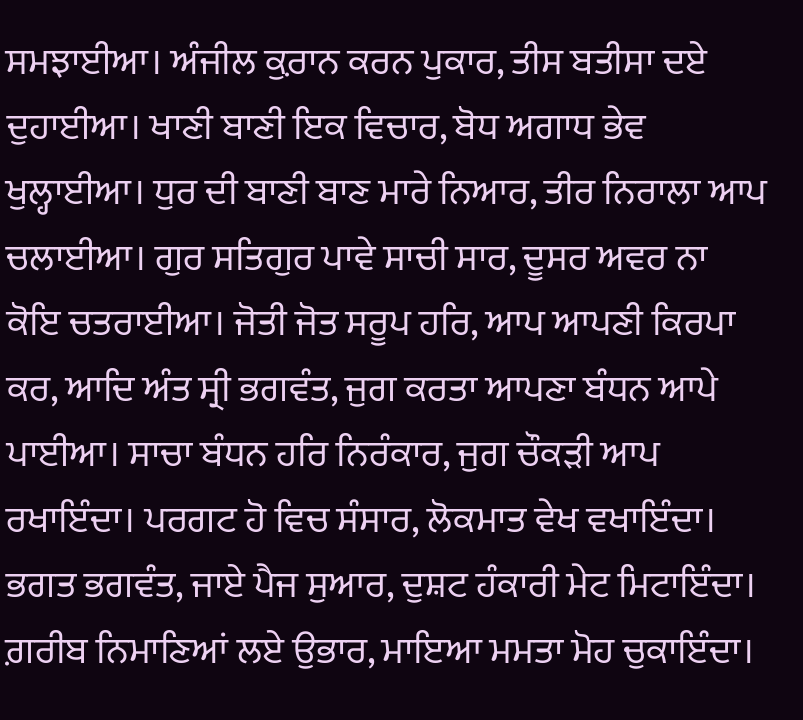ਸਮਝਾਈਆ। ਅੰਜੀਲ ਕ਼ੁਰਾਨ ਕਰਨ ਪੁਕਾਰ, ਤੀਸ ਬਤੀਸਾ ਦਏ ਦੁਹਾਈਆ। ਖਾਣੀ ਬਾਣੀ ਇਕ ਵਿਚਾਰ, ਬੋਧ ਅਗਾਧ ਭੇਵ ਖੁਲ੍ਹਾਈਆ। ਧੁਰ ਦੀ ਬਾਣੀ ਬਾਣ ਮਾਰੇ ਨਿਆਰ, ਤੀਰ ਨਿਰਾਲਾ ਆਪ ਚਲਾਈਆ। ਗੁਰ ਸਤਿਗੁਰ ਪਾਵੇ ਸਾਚੀ ਸਾਰ, ਦੂਸਰ ਅਵਰ ਨਾ ਕੋਇ ਚਤਰਾਈਆ। ਜੋਤੀ ਜੋਤ ਸਰੂਪ ਹਰਿ, ਆਪ ਆਪਣੀ ਕਿਰਪਾ ਕਰ, ਆਦਿ ਅੰਤ ਸ੍ਰੀ ਭਗਵੰਤ, ਜੁਗ ਕਰਤਾ ਆਪਣਾ ਬੰਧਨ ਆਪੇ ਪਾਈਆ। ਸਾਚਾ ਬੰਧਨ ਹਰਿ ਨਿਰੰਕਾਰ, ਜੁਗ ਚੌਕੜੀ ਆਪ ਰਖਾਇੰਦਾ। ਪਰਗਟ ਹੋ ਵਿਚ ਸੰਸਾਰ, ਲੋਕਮਾਤ ਵੇਖ ਵਖਾਇੰਦਾ। ਭਗਤ ਭਗਵੰਤ, ਜਾਏ ਪੈਜ ਸੁਆਰ, ਦੁਸ਼ਟ ਹੰਕਾਰੀ ਮੇਟ ਮਿਟਾਇੰਦਾ। ਗ਼ਰੀਬ ਨਿਮਾਣਿਆਂ ਲਏ ਉਭਾਰ, ਮਾਇਆ ਮਮਤਾ ਮੋਹ ਚੁਕਾਇੰਦਾ।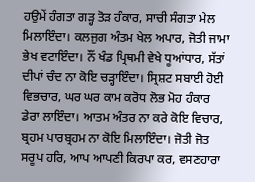ਹਉਮੇਂ ਹੰਗਤਾ ਗੜ੍ਹ ਤੋੜ ਹੰਕਾਰ, ਸਾਚੀ ਸੰਗਤਾ ਮੇਲ ਮਿਲਾਇੰਦਾ। ਕਲਜੁਗ ਅੰਤਮ ਖੇਲ ਅਪਾਰ, ਜੋਤੀ ਜਾਮਾ ਭੇਖ ਵਟਾਇੰਦਾ। ਨੌਂ ਖੰਡ ਪ੍ਰਿਥਮੀ ਵੇਖੇ ਧੂਆਂਧਾਰ, ਸੱਤਾਂ ਦੀਪਾਂ ਚੰਦ ਨਾ ਕੋਇ ਚੜ੍ਹਾਇੰਦਾ। ਸ੍ਰਿਸ਼ਟ ਸਬਾਈ ਹੋਈ ਵਿਭਚਾਰ, ਘਰ ਘਰ ਕਾਮ ਕਰੋਧ ਲੋਭ ਮੋਹ ਹੰਕਾਰ ਡੇਰਾ ਲਾਇੰਦਾ। ਆਤਮ ਅੰਤਰ ਨਾ ਕਰੇ ਕੋਇ ਵਿਚਾਰ, ਬ੍ਰਹਮ ਪਾਰਬ੍ਰਹਮ ਨਾ ਕੋਇ ਮਿਲਾਇੰਦਾ। ਜੋਤੀ ਜੋਤ ਸਰੂਪ ਹਰਿ, ਆਪ ਆਪਣੀ ਕਿਰਪਾ ਕਰ, ਵਸਣਹਾਰਾ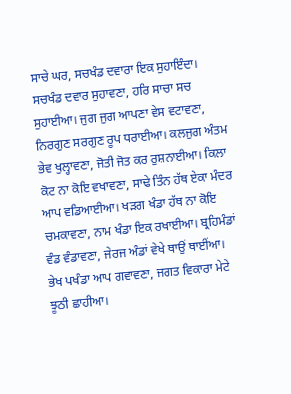ਸਾਚੇ ਘਰ, ਸਚਖੰਡ ਦਵਾਰਾ ਇਕ ਸੁਹਾਇੰਦਾ। ਸਚਖੰਡ ਦਵਾਰ ਸੁਹਾਵਣਾ, ਹਰਿ ਸਾਚਾ ਸਚ ਸੁਹਾਈਆ। ਜੁਗ ਜੁਗ ਆਪਣਾ ਵੇਸ ਵਟਾਵਣਾ, ਨਿਰਗੁਣ ਸਰਗੁਣ ਰੂਪ ਧਰਾਈਆ। ਕਲਜੁਗ ਅੰਤਮ ਭੇਵ ਖੁਲ੍ਹਾਵਣਾ, ਜੋਤੀ ਜੋਤ ਕਰ ਰੁਸ਼ਨਾਈਆ। ਕਿਲਾ ਕੋਟ ਨਾ ਕੋਇ ਵਖਾਵਣਾ, ਸਾਢੇ ਤਿੰਨ ਹੱਥ ਏਕਾ ਮੰਦਰ ਆਪ ਵਡਿਆਈਆ। ਖੜਗ ਖੰਡਾ ਹੱਥ ਨਾ ਕੋਇ ਚਮਕਾਵਣਾ, ਨਾਮ ਖੰਡਾ ਇਕ ਰਖਾਈਆ। ਬ੍ਰਹਿਮੰਡਾਂ ਵੰਡ ਵੰਡਾਵਣਾ, ਜੇਰਜ ਅੰਡਾਂ ਵੇਖੇ ਥਾਉਂ ਥਾਈਂਆ। ਭੇਖ ਪਖੰਡਾ ਆਪ ਗਵਾਵਣਾ, ਜਗਤ ਵਿਕਾਰਾ ਮੇਟੇ ਝੂਠੀ ਛਾਹੀਆ।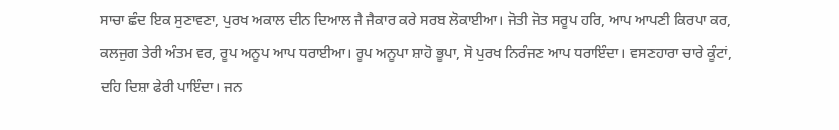ਸਾਚਾ ਛੰਦ ਇਕ ਸੁਣਾਵਣਾ, ਪੁਰਖ ਅਕਾਲ ਦੀਨ ਦਿਆਲ ਜੈ ਜੈਕਾਰ ਕਰੇ ਸਰਬ ਲੋਕਾਈਆ। ਜੋਤੀ ਜੋਤ ਸਰੂਪ ਹਰਿ, ਆਪ ਆਪਣੀ ਕਿਰਪਾ ਕਰ, ਕਲਜੁਗ ਤੇਰੀ ਅੰਤਮ ਵਰ, ਰੂਪ ਅਨੂਪ ਆਪ ਧਰਾਈਆ। ਰੂਪ ਅਨੂਪਾ ਸ਼ਾਹੋ ਭੂਪਾ, ਸੋ ਪੁਰਖ ਨਿਰੰਜਣ ਆਪ ਧਰਾਇੰਦਾ। ਵਸਣਹਾਰਾ ਚਾਰੇ ਕੂੰਟਾਂ, ਦਹਿ ਦਿਸ਼ਾ ਫੇਰੀ ਪਾਇੰਦਾ। ਜਨ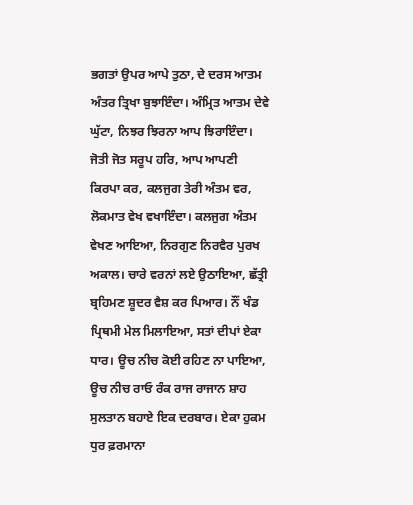ਭਗਤਾਂ ਉਪਰ ਆਪੇ ਤੁਠਾ, ਦੇ ਦਰਸ ਆਤਮ ਅੰਤਰ ਤ੍ਰਿਖਾ ਬੁਝਾਇੰਦਾ। ਅੰਮ੍ਰਿਤ ਆਤਮ ਦੇਵੇ ਘੁੱਟਾ, ਨਿਝਰ ਝਿਰਨਾ ਆਪ ਝਿਰਾਇੰਦਾ। ਜੋਤੀ ਜੋਤ ਸਰੂਪ ਹਰਿ, ਆਪ ਆਪਣੀ ਕਿਰਪਾ ਕਰ, ਕਲਜੁਗ ਤੇਰੀ ਅੰਤਮ ਵਰ, ਲੋਕਮਾਤ ਵੇਖ ਵਖਾਇੰਦਾ। ਕਲਜੁਗ ਅੰਤਮ ਵੇਖਣ ਆਇਆ, ਨਿਰਗੁਣ ਨਿਰਵੈਰ ਪੁਰਖ ਅਕਾਲ। ਚਾਰੇ ਵਰਨਾਂ ਲਏ ਉਠਾਇਆ, ਛੱਤ੍ਰੀ ਬ੍ਰਹਿਮਣ ਸ਼ੂਦਰ ਵੈਸ਼ ਕਰ ਪਿਆਰ। ਨੌਂ ਖੰਡ ਪ੍ਰਿਥਮੀ ਮੇਲ ਮਿਲਾਇਆ, ਸਤਾਂ ਦੀਪਾਂ ਏਕਾ ਧਾਰ। ਊਚ ਨੀਚ ਕੋਈ ਰਹਿਣ ਨਾ ਪਾਇਆ, ਊਚ ਨੀਚ ਰਾਓ ਰੰਕ ਰਾਜ ਰਾਜਾਨ ਸ਼ਾਹ ਸੁਲਤਾਨ ਬਹਾਏ ਇਕ ਦਰਬਾਰ। ਏਕਾ ਹੁਕਮ ਧੁਰ ਫ਼ਰਮਾਨਾ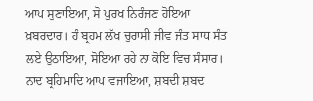ਆਪ ਸੁਣਾਇਆ, ਸੋ ਪੁਰਖ ਨਿਰੰਜਣ ਹੋਇਆ ਖ਼ਬਰਦਾਰ। ਹੰ ਬ੍ਰਹਮ ਲੱਖ ਚੁਰਾਸੀ ਜੀਵ ਜੰਤ ਸਾਧ ਸੰਤ ਲਏ ਉਠਾਇਆ, ਸੋਇਆ ਰਹੇ ਨਾ ਕੋਇ ਵਿਚ ਸੰਸਾਰ। ਨਾਦ ਬ੍ਰਹਿਮਾਦਿ ਆਪ ਵਜਾਇਆ, ਸ਼ਬਦੀ ਸ਼ਬਦ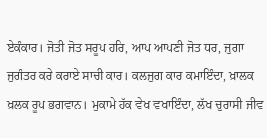ਏਕੰਕਾਰ। ਜੋਤੀ ਜੋਤ ਸਰੂਪ ਹਰਿ, ਆਪ ਆਪਣੀ ਜੋਤ ਧਰ, ਜੁਗਾ ਜੁਗੰਤਰ ਕਰੇ ਕਰਾਏ ਸਾਚੀ ਕਾਰ। ਕਲਜੁਗ ਕਾਰ ਕਮਾਇੰਦਾ, ਖ਼ਾਲਕ ਖ਼ਲਕ ਰੂਪ ਭਗਵਾਨ। ਮੁਕਾਮੇ ਹੱਕ ਵੇਖ ਵਖਾਇੰਦਾ, ਲੱਖ ਚੁਰਾਸੀ ਜੀਵ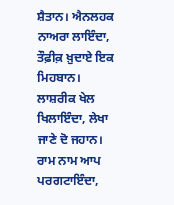ਸ਼ੈਤਾਨ। ਐਨਲਹਕ ਨਾਅਰਾ ਲਾਇੰਦਾ, ਤੌਫ਼ੀਕ਼ ਖ਼ੁਦਾਏ ਇਕ ਮਿਹਬਾਨ। ਲਾਸ਼ਰੀਕ ਖੇਲ ਖਿਲਾਇੰਦਾ, ਲੇਖਾ ਜਾਣੇ ਦੋ ਜਹਾਨ। ਰਾਮ ਨਾਮ ਆਪ ਪਰਗਟਾਇੰਦਾ,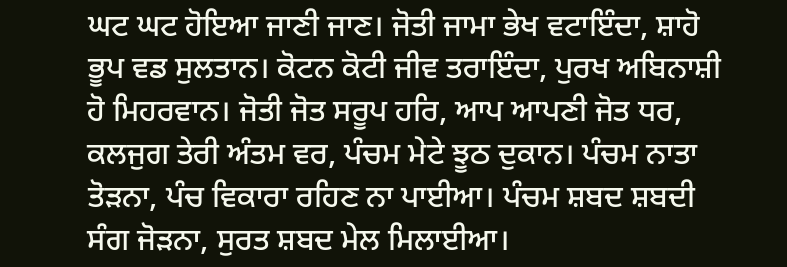ਘਟ ਘਟ ਹੋਇਆ ਜਾਣੀ ਜਾਣ। ਜੋਤੀ ਜਾਮਾ ਭੇਖ ਵਟਾਇੰਦਾ, ਸ਼ਾਹੋ ਭੂਪ ਵਡ ਸੁਲਤਾਨ। ਕੋਟਨ ਕੋਟੀ ਜੀਵ ਤਰਾਇੰਦਾ, ਪੁਰਖ ਅਬਿਨਾਸ਼ੀ ਹੋ ਮਿਹਰਵਾਨ। ਜੋਤੀ ਜੋਤ ਸਰੂਪ ਹਰਿ, ਆਪ ਆਪਣੀ ਜੋਤ ਧਰ, ਕਲਜੁਗ ਤੇਰੀ ਅੰਤਮ ਵਰ, ਪੰਚਮ ਮੇਟੇ ਝੂਠ ਦੁਕਾਨ। ਪੰਚਮ ਨਾਤਾ ਤੋੜਨਾ, ਪੰਚ ਵਿਕਾਰਾ ਰਹਿਣ ਨਾ ਪਾਈਆ। ਪੰਚਮ ਸ਼ਬਦ ਸ਼ਬਦੀ ਸੰਗ ਜੋੜਨਾ, ਸੁਰਤ ਸ਼ਬਦ ਮੇਲ ਮਿਲਾਈਆ।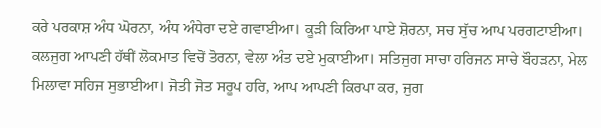ਕਰੇ ਪਰਕਾਸ਼ ਅੰਧ ਘੋਰਨਾ, ਅੰਧ ਅੰਧੇਰਾ ਦਏ ਗਵਾਈਆ। ਕੂੜੀ ਕਿਰਿਆ ਪਾਏ ਸ਼ੋਰਨਾ, ਸਚ ਸੁੱਚ ਆਪ ਪਰਗਟਾਈਆ। ਕਲਜੁਗ ਆਪਣੀ ਹੱਥੀਂ ਲੋਕਮਾਤ ਵਿਚੋਂ ਤੋਰਨਾ, ਵੇਲਾ ਅੰਤ ਦਏ ਮੁਕਾਈਆ। ਸਤਿਜੁਗ ਸਾਚਾ ਹਰਿਜਨ ਸਾਚੇ ਬੌਹੜਨਾ, ਮੇਲ ਮਿਲਾਵਾ ਸਹਿਜ ਸੁਭਾਈਆ। ਜੋਤੀ ਜੋਤ ਸਰੂਪ ਹਰਿ, ਆਪ ਆਪਣੀ ਕਿਰਪਾ ਕਰ, ਜੁਗ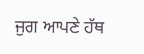ਜੁਗ ਆਪਣੇ ਹੱਥ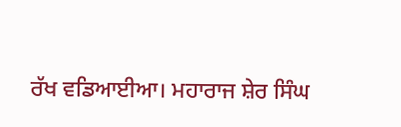ਰੱਖ ਵਡਿਆਈਆ। ਮਹਾਰਾਜ ਸ਼ੇਰ ਸਿੰਘ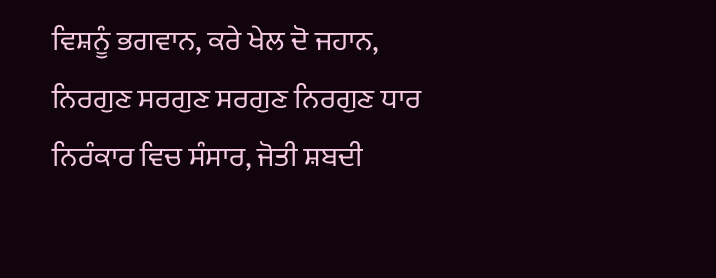ਵਿਸ਼ਨੂੰ ਭਗਵਾਨ, ਕਰੇ ਖੇਲ ਦੋ ਜਹਾਨ, ਨਿਰਗੁਣ ਸਰਗੁਣ ਸਰਗੁਣ ਨਿਰਗੁਣ ਧਾਰ ਨਿਰੰਕਾਰ ਵਿਚ ਸੰਸਾਰ, ਜੋਤੀ ਸ਼ਬਦੀ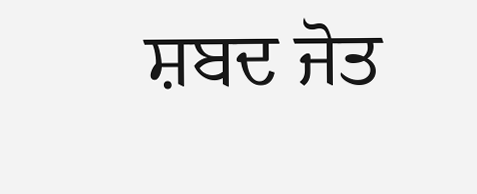ਸ਼ਬਦ ਜੋਤ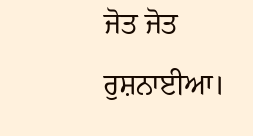ਜੋਤ ਜੋਤ ਰੁਸ਼ਨਾਈਆ।